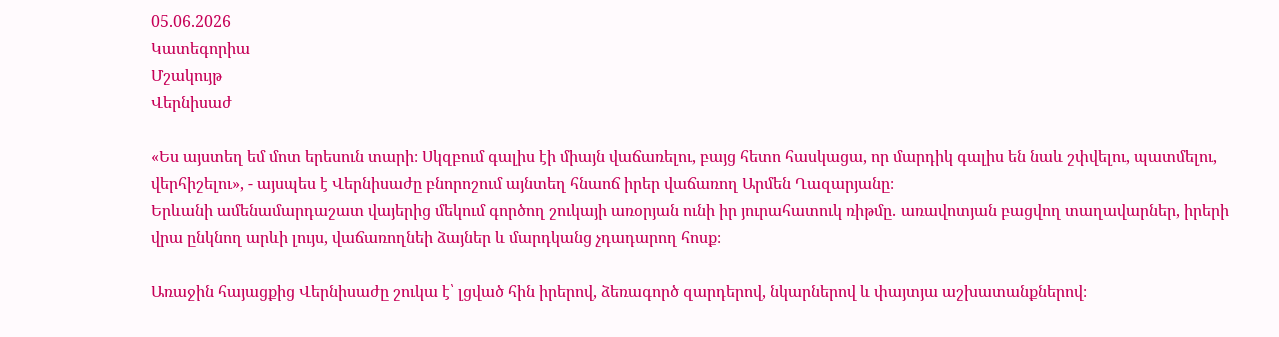05.06.2026
Կատեգորիա
Մշակույթ
Վերնիսաժ

«Ես այստեղ եմ մոտ երեսուն տարի։ Սկզբում գալիս էի միայն վաճառելու, բայց հետո հասկացա, որ մարդիկ գալիս են նաև շփվելու, պատմելու, վերհիշելու», - այսպես է Վերնիսաժը բնորոշում այնտեղ հնաոճ իրեր վաճառող Արմեն Ղազարյանը։
Երևանի ամենամարդաշատ վայերից մեկում գործող շուկայի առօրյան ունի իր յուրահատուկ ռիթմը․ առավոտյան բացվող տաղավարներ, իրերի վրա ընկնող արևի լույս, վաճառողնեի ձայներ և մարդկանց չդադարող հոսք։

Առաջին հայացքից Վերնիսաժը շուկա է՝ լցված հին իրերով, ձեռագործ զարդերով, նկարներով և փայտյա աշխատանքներով։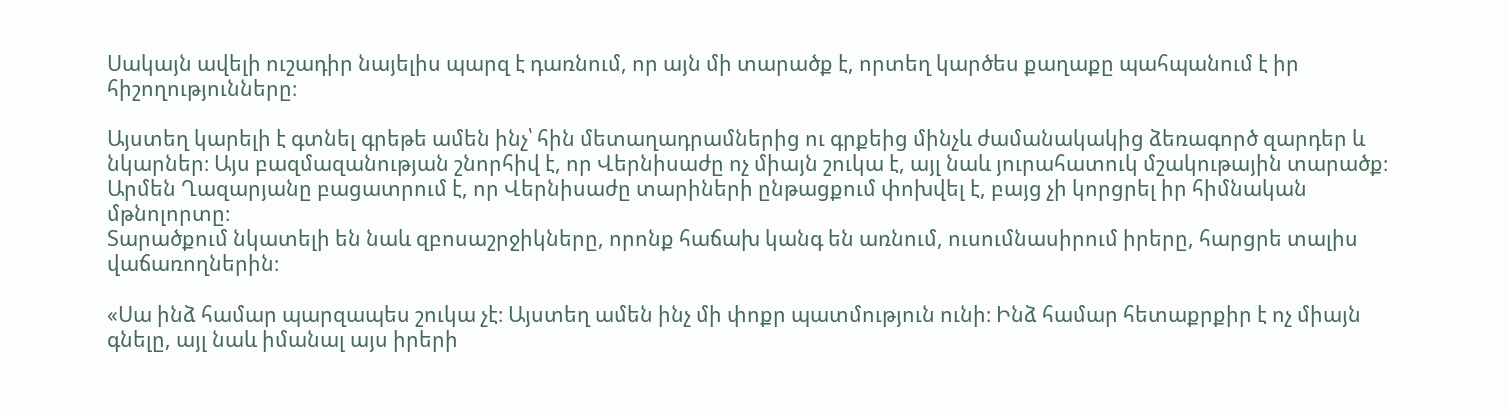Սակայն ավելի ուշադիր նայելիս պարզ է դառնում, որ այն մի տարածք է, որտեղ կարծես քաղաքը պահպանում է իր հիշողությունները։

Այստեղ կարելի է գտնել գրեթե ամեն ինչ՝ հին մետաղադրամներից ու գրքեից մինչև ժամանակակից ձեռագործ զարդեր և նկարներ։ Այս բազմազանության շնորհիվ է, որ Վերնիսաժը ոչ միայն շուկա է, այլ նաև յուրահատուկ մշակութային տարածք։
Արմեն Ղազարյանը բացատրում է, որ Վերնիսաժը տարիների ընթացքում փոխվել է, բայց չի կորցրել իր հիմնական մթնոլորտը։
Տարածքում նկատելի են նաև զբոսաշրջիկները, որոնք հաճախ կանգ են առնում, ուսումնասիրում իրերը, հարցրե տալիս վաճառողներին։

«Սա ինձ համար պարզապես շուկա չէ։ Այստեղ ամեն ինչ մի փոքր պատմություն ունի։ Ինձ համար հետաքրքիր է ոչ միայն գնելը, այլ նաև իմանալ այս իրերի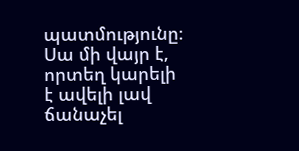պատմությունը։ Սա մի վայր է, որտեղ կարելի է ավելի լավ ճանաչել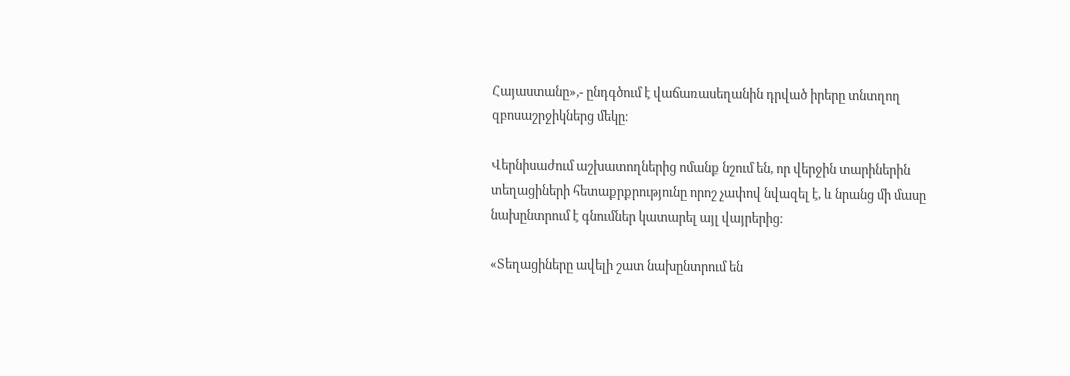Հայաստանը»,- ընդգծում է վաճառասեղանին դրված իրերը տնտղող զբոսաշրջիկներց մեկը։

Վերնիսաժում աշխատողներից ոմանք նշում են, որ վերջին տարիներին տեղացիների հետաքրքրությունը որոշ չափով նվազել է, և նրանց մի մասը նախընտրում է գնումներ կատարել այլ վայրերից։

«Տեղացիները ավելի շատ նախընտրում են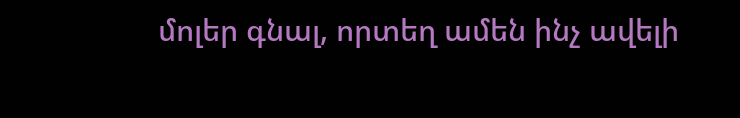մոլեր գնալ, որտեղ ամեն ինչ ավելի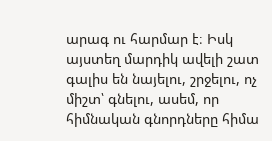արագ ու հարմար է։ Իսկ այստեղ մարդիկ ավելի շատ գալիս են նայելու, շրջելու, ոչ միշտ՝ գնելու, ասեմ, որ հիմնական գնորդները հիմա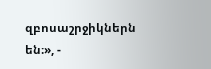զբոսաշրջիկներն են։», -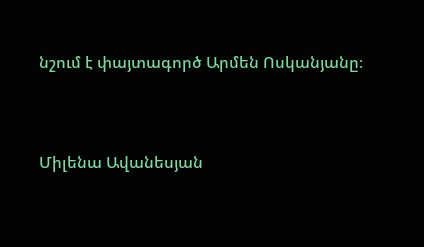նշում է փայտագործ Արմեն Ոսկանյանը։


Միլենա Ավանեսյան